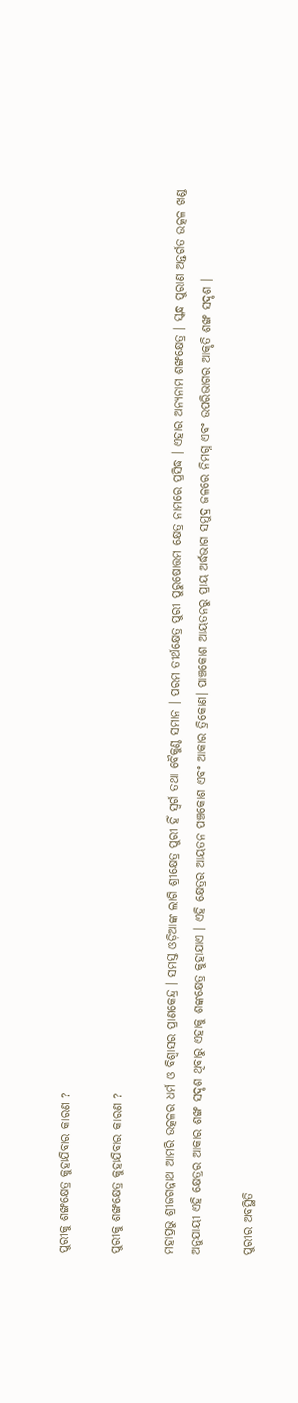ପୁରୀକୁ ଶଙ୍ଖକ୍ଷେତ୍ର କୁହାଯିବାର କାରଣ ?

ପୁରୀକୁ ଶଙ୍ଖକ୍ଷେତ୍ର କୁହାଯିବାର କାରଣ ?

ମହାପ୍ରଭୁ ଶ୍ରୀଜଗନ୍ନାଥ ଆମରି ଉତ୍କଳର ଧର୍ମ ଓ ବିଶ୍ୱାସର ପ୍ରାଣକେନ୍ଦ୍ର । ସମସ୍ତ ଓଡ଼ିଆଙ୍କ ଲାଗି ଶ୍ରୀକ୍ଷେତ୍ର ପୁରୀ ହିଁ ସ୍ୱର୍ଗ ତଥା ବୈକୁଣ୍ଠ ସମାନ । ପରମ ତୀର୍ଥକ୍ଷେତ୍ର ପୁରୀ ପୁରୁଷୋତ୍ତମ କ୍ଷେତ୍ର ନାମରେ ପ୍ରସିଦ୍ଧ । ଏହାର ଅନ୍ୟନାମ ଶଙ୍ଖକ୍ଷେତ୍ର । ସ୍କନ୍ଧ ପୁରାଣ ଅନ୍ତର୍ଗତ ଉତ୍କଳ ଖଣ୍ଡ ଅନୁଯାୟୀ ଏହି କ୍ଷେତ୍ରର ଆକାର ଶଙ୍ଖ ସଦୃଶ ଥିବାରୁ ଏହାକୁ ଶଙ୍କକ୍ଷେତ୍ର କୁହାଯାଏ । ଏହି କ୍ଷେତ୍ରର ଆୟତନ ପଞ୍ଚକୋଶ ଏବଂ ଆକାର ତ୍ରିକୋଣ। ପାଞ୍ଚକୋଶ ଆୟତନରୁ ପ୍ରାୟ ଅର୍ଦ୍ଧଭାଗ ସମୁଦ୍ର ଜଳରେ ନିମଗ୍ନ ଏବଂ ଉପରିଭାଗର ଆକୃତି ଶଙ୍ଖ ସଦୃଶ ।

ପୁରୀର ଅବସ୍ଥିତି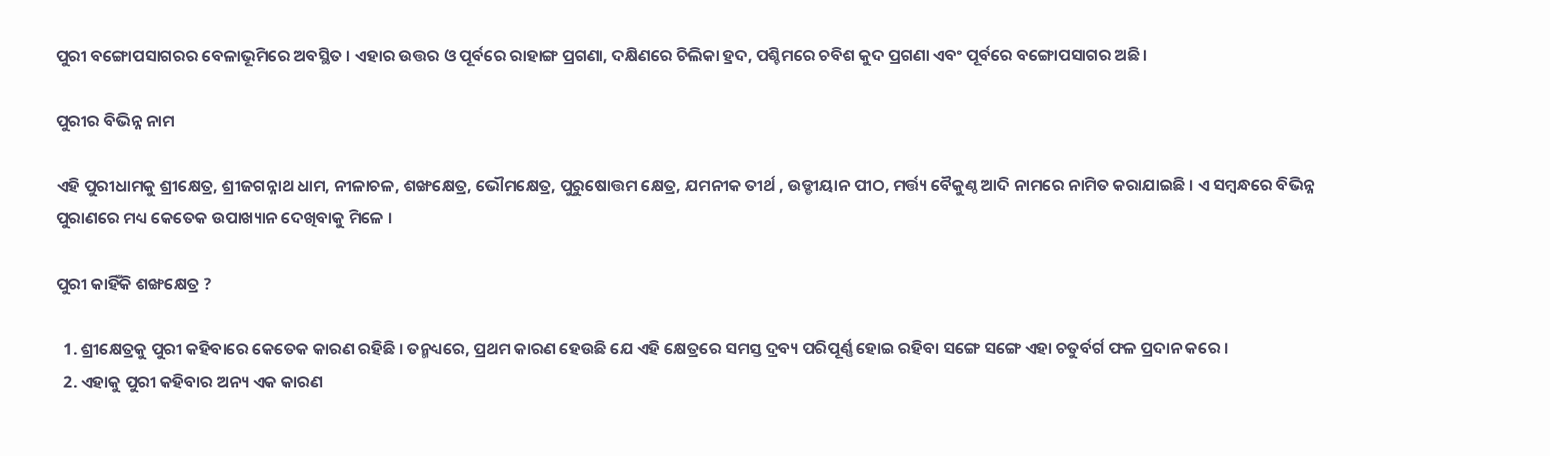ପୁରୀ ବଙ୍ଗୋପସାଗରର ବେଳାଭୂମିରେ ଅବସ୍ଥିତ । ଏହାର ଉତ୍ତର ଓ ପୂର୍ବରେ ରାହାଙ୍ଗ ପ୍ରଗଣା, ଦକ୍ଷିଣରେ ଚିଲିକା ହ୍ରଦ, ପଶ୍ଚିମରେ ଚବିଶ କୁଦ ପ୍ରଗଣା ଏବଂ ପୂର୍ବରେ ବଙ୍ଗୋପସାଗର ଅଛି ।

ପୁରୀର ବିଭିନ୍ନ ନାମ

ଏହି ପୁରୀଧାମକୁ ଶ୍ରୀକ୍ଷେତ୍ର, ଶ୍ରୀଜଗନ୍ନାଥ ଧାମ, ନୀଳାଚଳ, ଶଙ୍ଖକ୍ଷେତ୍ର, ଭୌମକ୍ଷେତ୍ର, ପୁରୁଷୋତ୍ତମ କ୍ଷେତ୍ର, ଯମନୀକ ତୀର୍ଥ , ଉଡ୍ଡୀୟାନ ପୀଠ, ମର୍ତ୍ତ୍ୟ ବୈକୁଣ୍ଠ ଆଦି ନାମରେ ନାମିତ କରାଯାଇଛି । ଏ ସମ୍ବନ୍ଧରେ ବିଭିନ୍ନ ପୁରାଣରେ ମଧ୍ୟ କେତେକ ଉପାଖ୍ୟାନ ଦେଖିବାକୁ ମିଳେ ।

ପୁରୀ କାହିଁକି ଶଙ୍ଖକ୍ଷେତ୍ର ?

  1. ଶ୍ରୀକ୍ଷେତ୍ରକୁ ପୁରୀ କହିବାରେ କେତେକ କାରଣ ରହିଛି । ତନ୍ମଧ୍ୟରେ, ପ୍ରଥମ କାରଣ ହେଉଛି ଯେ ଏହି କ୍ଷେତ୍ରରେ ସମସ୍ତ ଦ୍ରବ୍ୟ ପରିପୂର୍ଣ୍ଣ ହୋଇ ରହିବା ସଙ୍ଗେ ସଙ୍ଗେ ଏହା ଚତୁର୍ବର୍ଗ ଫଳ ପ୍ରଦାନ କରେ ।
  2. ଏହାକୁ ପୁରୀ କହିବାର ଅନ୍ୟ ଏକ କାରଣ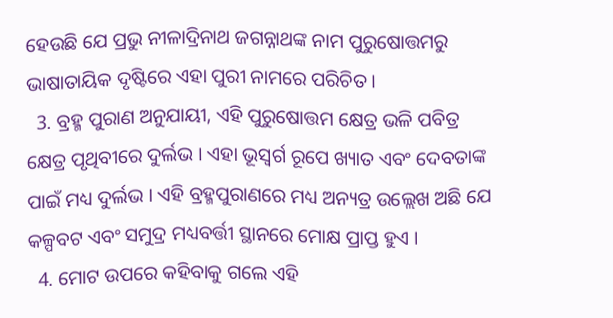ହେଉଛି ଯେ ପ୍ରଭୁ ନୀଳାଦ୍ରିନାଥ ଜଗନ୍ନାଥଙ୍କ ନାମ ପୁରୁଷୋତ୍ତମରୁ ଭାଷାତାୟିକ ଦୃଷ୍ଟିରେ ଏହା ପୁରୀ ନାମରେ ପରିଚିତ ।
  3. ବ୍ରହ୍ମ ପୁରାଣ ଅନୁଯାୟୀ, ଏହି ପୁରୁଷୋତ୍ତମ କ୍ଷେତ୍ର ଭଳି ପବିତ୍ର କ୍ଷେତ୍ର ପୃଥିବୀରେ ଦୁର୍ଲଭ । ଏହା ଭୂସ୍ୱର୍ଗ ରୂପେ ଖ୍ୟାତ ଏବଂ ଦେବତାଙ୍କ ପାଇଁ ମଧ୍ୟ ଦୁର୍ଲଭ । ଏହି ବ୍ରହ୍ମପୁରାଣରେ ମଧ୍ୟ ଅନ୍ୟତ୍ର ଉଲ୍ଲେଖ ଅଛି ଯେ କଳ୍ପବଟ ଏବଂ ସମୁଦ୍ର ମଧ୍ୟବର୍ତ୍ତୀ ସ୍ଥାନରେ ମୋକ୍ଷ ପ୍ରାପ୍ତ ହୁଏ ।
  4. ମୋଟ ଉପରେ କହିବାକୁ ଗଲେ ଏହି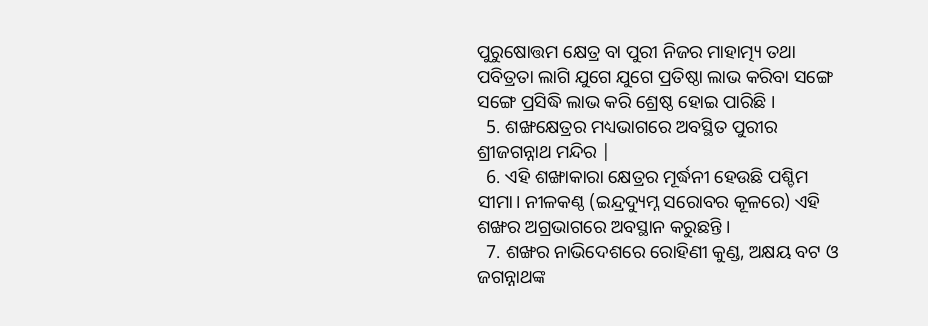ପୁରୁଷୋତ୍ତମ କ୍ଷେତ୍ର ବା ପୁରୀ ନିଜର ମାହାତ୍ମ୍ୟ ତଥା ପବିତ୍ରତା ଲାଗି ଯୁଗେ ଯୁଗେ ପ୍ରତିଷ୍ଠା ଲାଭ କରିବା ସଙ୍ଗେ ସଙ୍ଗେ ପ୍ରସିଦ୍ଧି ଲାଭ କରି ଶ୍ରେଷ୍ଠ ହୋଇ ପାରିଛି ।
  5. ଶଙ୍ଖକ୍ଷେତ୍ରର ମଧ୍ୟଭାଗରେ ଅବସ୍ଥିତ ପୁରୀର ଶ୍ରୀଜଗନ୍ନାଥ ମନ୍ଦିର |
  6. ଏହି ଶଙ୍ଖାକାରା କ୍ଷେତ୍ରର ମୂର୍ଦ୍ଧନୀ ହେଉଛି ପଶ୍ଚିମ ସୀମା। ନୀଳକଣ୍ଠ (ଇନ୍ଦ୍ରଦ୍ୟୁମ୍ନ ସରୋବର କୂଳରେ) ଏହି ଶଙ୍ଖର ଅଗ୍ରଭାଗରେ ଅବସ୍ଥାନ କରୁଛନ୍ତି ।
  7. ଶଙ୍ଖର ନାଭିଦେଶରେ ରୋହିଣୀ କୁଣ୍ଡ, ଅକ୍ଷୟ ବଟ ଓ ଜଗନ୍ନାଥଙ୍କ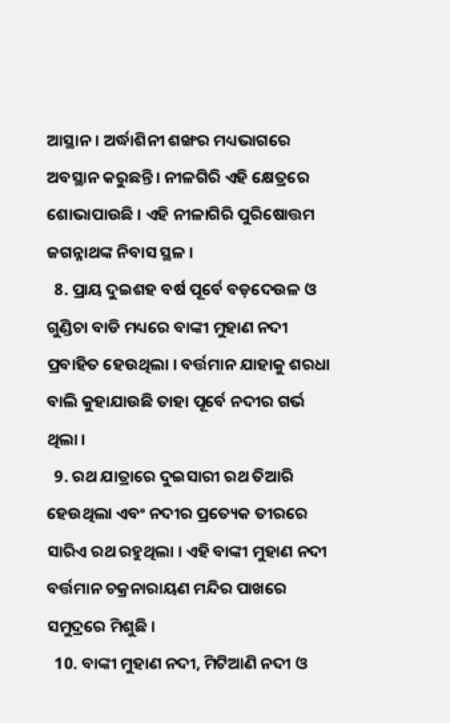ଆସ୍ଥାନ। ଅର୍ଦ୍ଧାଶିନୀ ଶଙ୍ଖର ମଧ୍ୟଭାଗରେ ଅବସ୍ଥାନ କରୁଛନ୍ତି। ନୀଳଗିରି ଏହି କ୍ଷେତ୍ରରେ ଶୋଭାପାଉଛି । ଏହି ନୀଳାଗିରି ପୁରିଷୋତ୍ତମ ଜଗନ୍ନାଥଙ୍କ ନିବାସ ସ୍ଥଳ ।
  8. ପ୍ରାୟ ଦୁଇଶହ ବର୍ଷ ପୂର୍ବେ ବଡ଼ଦେଉଳ ଓ ଗୁଣ୍ଡିଚା ବାଡି ମଧ୍ୟରେ ବାଙ୍କୀ ମୁହାଣ ନଦୀ ପ୍ରବାହିତ ହେଉଥିଲା । ବର୍ତ୍ତମାନ ଯାହାକୁ ଶରଧା ବାଲି କୁହାଯାଉଛି ତାହା ପୂର୍ବେ ନଦୀର ଗର୍ଭ ଥିଲା ।
  9. ରଥ ଯାତ୍ରାରେ ଦୁଇସାରୀ ରଥ ତିଆରି ହେଉଥିଲା ଏବଂ ନଦୀର ପ୍ରତ୍ୟେକ ତୀରରେ ସାରିଏ ରଥ ରହୁଥିଲା । ଏହି ବାଙ୍କୀ ମୁହାଣ ନଦୀ ବର୍ତ୍ତମାନ ଚକ୍ରନାରାୟଣ ମନ୍ଦିର ପାଖରେ ସମୁଦ୍ରରେ ମିଶୁଛି ।
  10. ବାଙ୍କୀ ମୁହାଣ ନଦୀ, ମିଟିଆଣି ନଦୀ ଓ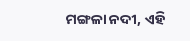ମଙ୍ଗଳା ନଦୀ, ଏହି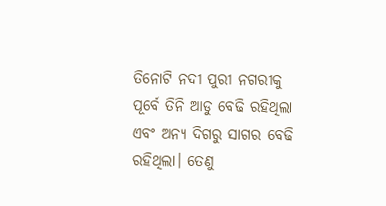ତିନୋଟି ନଦୀ ପୁରୀ ନଗରୀକୁ ପୂର୍ବେ ତିନି ଆଡୁ ବେଢି ରହିଥିଲା ଏବଂ ଅନ୍ୟ ଦିଗରୁ ସାଗର ବେଢି ରହିଥିଲା। ତେଣୁ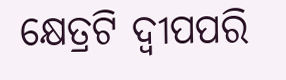କ୍ଷେତ୍ରଟି ଦ୍ୱୀପପରି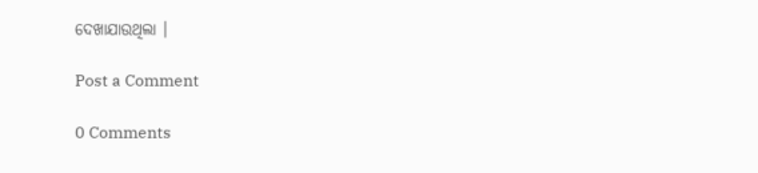ଦେଖାଯାଉଥିଲା ।

Post a Comment

0 Comments